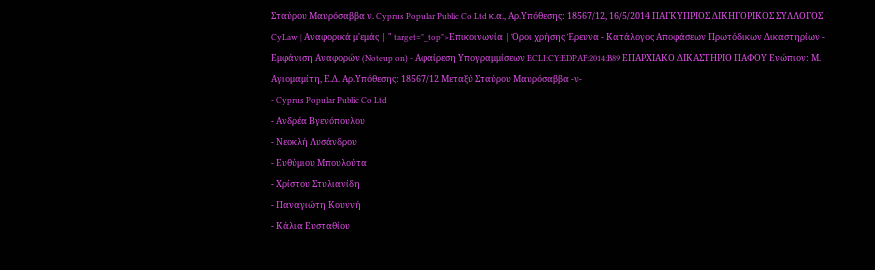Σταύρου Μαυρόσαββα ν. Cyprus Popular Public Co Ltd κ.α., Αρ.Υπόθεσης: 18567/12, 16/5/2014 ΠΑΓΚΥΠΡΙΟΣ ΔΙΚΗΓΟΡΙΚΟΣ ΣΥΛΛΟΓΟΣ CyLaw | Αναφορικά μ'εμάς | " target="_top">Επικοινωνία | Όροι χρήσης Έρευνα - Κατάλογος Αποφάσεων Πρωτόδικων Δικαστηρίων - Εμφάνιση Αναφορών (Noteup on) - Αφαίρεση Υπογραμμίσεων ECLI:CY:EDPAF:2014:B89 ΕΠΑΡΧΙΑΚΟ ΔΙΚΑΣΤΗΡΙΟ ΠΑΦΟΥ Ενώπιον: Μ. Αγιομαμίτη, Ε.Δ. Αρ.Υπόθεσης: 18567/12 Μεταξύ Σταύρου Μαυρόσαββα -ν-
- Cyprus Popular Public Co Ltd
- Ανδρέα Βγενόπουλου
- Νεοκλή Λυσάνδρου
- Ευθύμιου Μπουλούτα
- Χρίστου Στυλιανίδη
- Παναγιώτη Κουννή
- Κάλια Ευσταθίου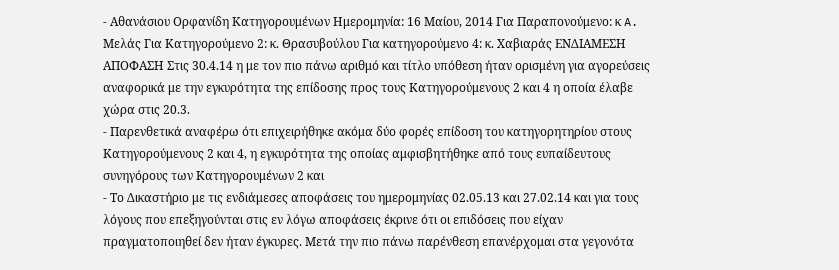- Αθανάσιου Ορφανίδη Κατηγορουμένων Ημερομηνία: 16 Μαίου, 2014 Για Παραπονούμενο: κ A. Μελάς Για Κατηγορούμενο 2: κ. Θρασυβούλου Για κατηγορούμενο 4: κ. Χαβιαράς ΕΝΔΙΑΜΕΣΗ ΑΠΟΦΑΣΗ Στις 30.4.14 η με τον πιο πάνω αριθμό και τίτλο υπόθεση ήταν ορισμένη για αγορεύσεις αναφορικά με την εγκυρότητα της επίδοσης προς τους Κατηγορούμενους 2 και 4 η οποία έλαβε χώρα στις 20.3.
- Παρενθετικά αναφέρω ότι επιχειρήθηκε ακόμα δύο φορές επίδοση του κατηγορητηρίου στους Κατηγορούμενους 2 και 4, η εγκυρότητα της οποίας αμφισβητήθηκε από τους ευπαίδευτους συνηγόρους των Κατηγορουμένων 2 και
- Το Δικαστήριο με τις ενδιάμεσες αποφάσεις του ημερομηνίας 02.05.13 και 27.02.14 και για τους λόγους που επεξηγούνται στις εν λόγω αποφάσεις έκρινε ότι οι επιδόσεις που είχαν πραγματοποιηθεί δεν ήταν έγκυρες. Μετά την πιο πάνω παρένθεση επανέρχομαι στα γεγονότα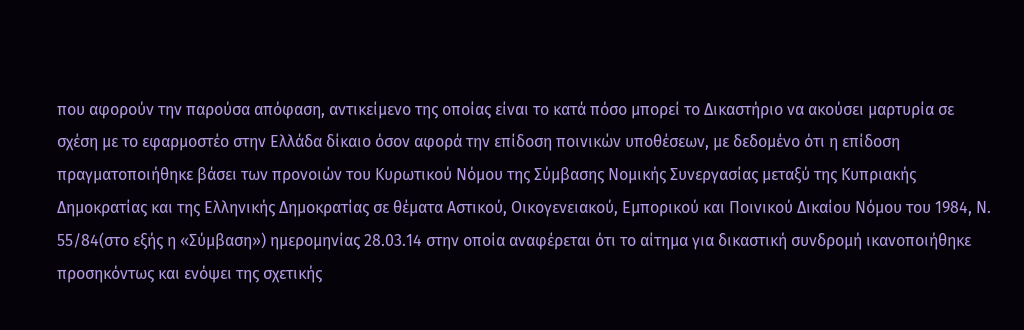που αφορούν την παρούσα απόφαση, αντικείμενο της οποίας είναι το κατά πόσο μπορεί το Δικαστήριο να ακούσει μαρτυρία σε σχέση με το εφαρμοστέο στην Ελλάδα δίκαιο όσον αφορά την επίδοση ποινικών υποθέσεων, με δεδομένο ότι η επίδοση πραγματοποιήθηκε βάσει των προνοιών του Κυρωτικού Νόμου της Σύμβασης Νομικής Συνεργασίας μεταξύ της Κυπριακής Δημοκρατίας και της Ελληνικής Δημοκρατίας σε θέματα Αστικού, Οικογενειακού, Εμπορικού και Ποινικού Δικαίου Νόμου του 1984, Ν. 55/84(στο εξής η «Σύμβαση») ημερομηνίας 28.03.14 στην οποία αναφέρεται ότι το αίτημα για δικαστική συνδρομή ικανοποιήθηκε προσηκόντως και ενόψει της σχετικής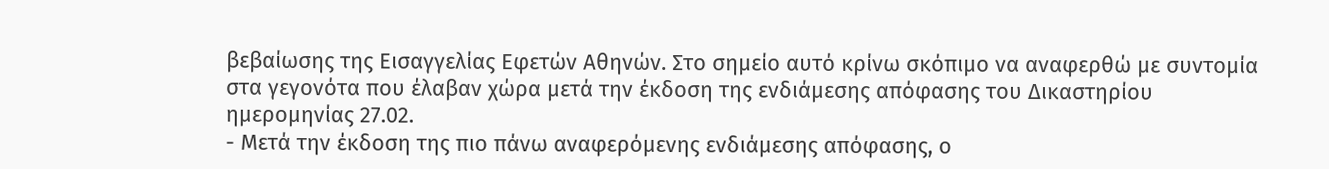βεβαίωσης της Εισαγγελίας Εφετών Αθηνών. Στο σημείο αυτό κρίνω σκόπιμο να αναφερθώ με συντομία στα γεγονότα που έλαβαν χώρα μετά την έκδοση της ενδιάμεσης απόφασης του Δικαστηρίου ημερομηνίας 27.02.
- Μετά την έκδοση της πιο πάνω αναφερόμενης ενδιάμεσης απόφασης, ο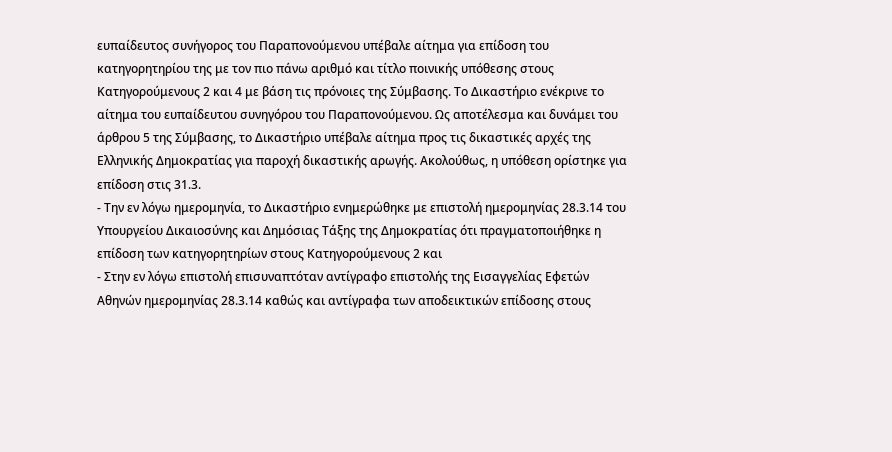ευπαίδευτος συνήγορος του Παραπονούμενου υπέβαλε αίτημα για επίδοση του κατηγορητηρίου της με τον πιο πάνω αριθμό και τίτλο ποινικής υπόθεσης στους Κατηγορούμενους 2 και 4 με βάση τις πρόνοιες της Σύμβασης. Το Δικαστήριο ενέκρινε το αίτημα του ευπαίδευτου συνηγόρου του Παραπονούμενου. Ως αποτέλεσμα και δυνάμει του άρθρου 5 της Σύμβασης, το Δικαστήριο υπέβαλε αίτημα προς τις δικαστικές αρχές της Ελληνικής Δημοκρατίας για παροχή δικαστικής αρωγής. Ακολούθως, η υπόθεση ορίστηκε για επίδοση στις 31.3.
- Την εν λόγω ημερομηνία, το Δικαστήριο ενημερώθηκε με επιστολή ημερομηνίας 28.3.14 του Υπουργείου Δικαιοσύνης και Δημόσιας Τάξης της Δημοκρατίας ότι πραγματοποιήθηκε η επίδοση των κατηγορητηρίων στους Κατηγορούμενους 2 και
- Στην εν λόγω επιστολή επισυναπτόταν αντίγραφο επιστολής της Εισαγγελίας Εφετών Αθηνών ημερομηνίας 28.3.14 καθώς και αντίγραφα των αποδεικτικών επίδοσης στους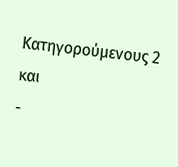Κατηγορούμενους 2 και
-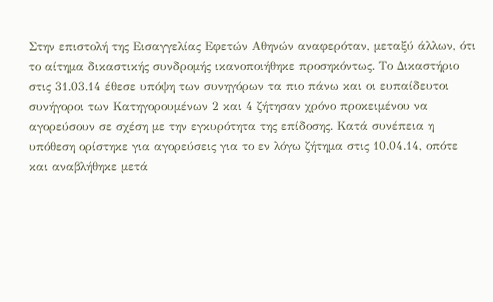Στην επιστολή της Εισαγγελίας Εφετών Αθηνών αναφερόταν, μεταξύ άλλων, ότι το αίτημα δικαστικής συνδρομής ικανοποιήθηκε προσηκόντως. Το Δικαστήριο στις 31.03.14 έθεσε υπόψη των συνηγόρων τα πιο πάνω και οι ευπαίδευτοι συνήγοροι των Κατηγορουμένων 2 και 4 ζήτησαν χρόνο προκειμένου να αγορεύσουν σε σχέση με την εγκυρότητα της επίδοσης. Κατά συνέπεια η υπόθεση ορίστηκε για αγορεύσεις για το εν λόγω ζήτημα στις 10.04.14, οπότε και αναβλήθηκε μετά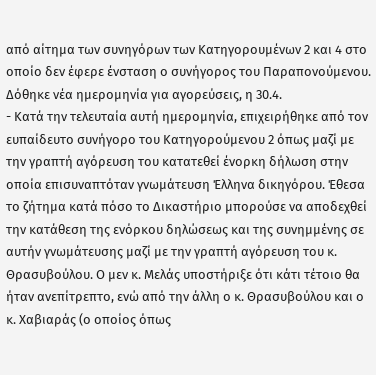από αίτημα των συνηγόρων των Κατηγορουμένων 2 και 4 στο οποίο δεν έφερε ένσταση ο συνήγορος του Παραπονούμενου. Δόθηκε νέα ημερομηνία για αγορεύσεις, η 30.4.
- Κατά την τελευταία αυτή ημερομηνία, επιχειρήθηκε από τον ευπαίδευτο συνήγορο του Κατηγορούμενου 2 όπως μαζί με την γραπτή αγόρευση του κατατεθεί ένορκη δήλωση στην οποία επισυναπτόταν γνωμάτευση Έλληνα δικηγόρου. Έθεσα το ζήτημα κατά πόσο το Δικαστήριο μπορούσε να αποδεχθεί την κατάθεση της ενόρκου δηλώσεως και της συνημμένης σε αυτήν γνωμάτευσης μαζί με την γραπτή αγόρευση του κ. Θρασυβούλου. Ο μεν κ. Μελάς υποστήριξε ότι κάτι τέτοιο θα ήταν ανεπίτρεπτο, ενώ από την άλλη ο κ. Θρασυβούλου και ο κ. Χαβιαράς (ο οποίος όπως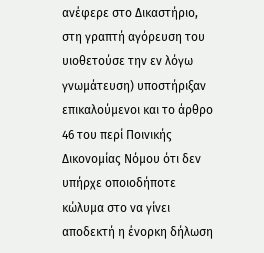ανέφερε στο Δικαστήριο, στη γραπτή αγόρευση του υιοθετούσε την εν λόγω γνωμάτευση) υποστήριξαν επικαλούμενοι και το άρθρο 46 του περί Ποινικής Δικονομίας Νόμου ότι δεν υπήρχε οποιοδήποτε κώλυμα στο να γίνει αποδεκτή η ένορκη δήλωση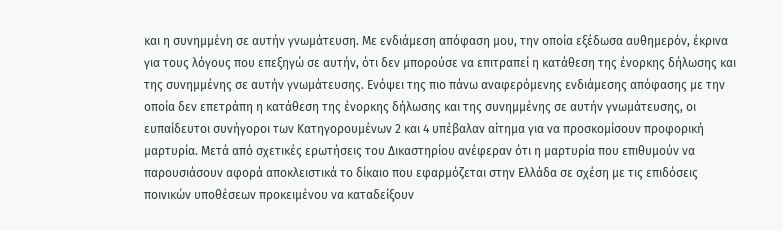και η συνημμένη σε αυτήν γνωμάτευση. Με ενδιάμεση απόφαση μου, την οποία εξέδωσα αυθημερόν, έκρινα για τους λόγους που επεξηγώ σε αυτήν, ότι δεν μπορούσε να επιτραπεί η κατάθεση της ένορκης δήλωσης και της συνημμένης σε αυτήν γνωμάτευσης. Ενόψει της πιο πάνω αναφερόμενης ενδιάμεσης απόφασης με την οποία δεν επετράπη η κατάθεση της ένορκης δήλωσης και της συνημμένης σε αυτήν γνωμάτευσης, οι ευπαίδευτοι συνήγοροι των Κατηγορουμένων 2 και 4 υπέβαλαν αίτημα για να προσκομίσουν προφορική μαρτυρία. Μετά από σχετικές ερωτήσεις του Δικαστηρίου ανέφεραν ότι η μαρτυρία που επιθυμούν να παρουσιάσουν αφορά αποκλειστικά το δίκαιο που εφαρμόζεται στην Ελλάδα σε σχέση με τις επιδόσεις ποινικών υποθέσεων προκειμένου να καταδείξουν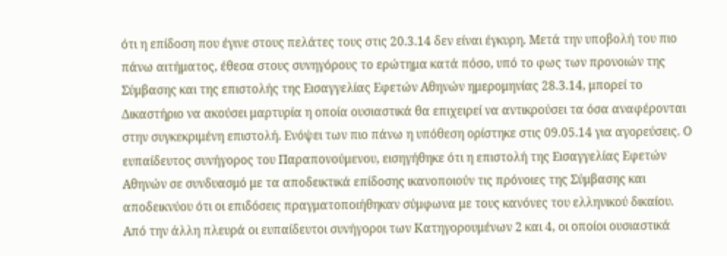ότι η επίδοση που έγινε στους πελάτες τους στις 20.3.14 δεν είναι έγκυρη. Μετά την υποβολή του πιο πάνω αιτήματος, έθεσα στους συνηγόρους το ερώτημα κατά πόσο, υπό το φως των προνοιών της Σύμβασης και της επιστολής της Εισαγγελίας Εφετών Αθηνών ημερομηνίας 28.3.14, μπορεί το Δικαστήριο να ακούσει μαρτυρία η οποία ουσιαστικά θα επιχειρεί να αντικρούσει τα όσα αναφέρονται στην συγκεκριμένη επιστολή. Ενόψει των πιο πάνω η υπόθεση ορίστηκε στις 09.05.14 για αγορεύσεις. Ο ευπαίδευτος συνήγορος του Παραπονούμενου, εισηγήθηκε ότι η επιστολή της Εισαγγελίας Εφετών Αθηνών σε συνδυασμό με τα αποδεικτικά επίδοσης ικανοποιούν τις πρόνοιες της Σύμβασης και αποδεικνύου ότι οι επιδόσεις πραγματοποιήθηκαν σύμφωνα με τους κανόνες του ελληνικού δικαίου. Από την άλλη πλευρά οι ευπαίδευτοι συνήγοροι των Κατηγορουμένων 2 και 4, οι οποίοι ουσιαστικά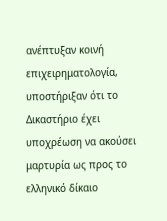ανέπτυξαν κοινή επιχειρηματολογία, υποστήριξαν ότι το Δικαστήριο έχει υποχρέωση να ακούσει μαρτυρία ως προς το ελληνικό δίκαιο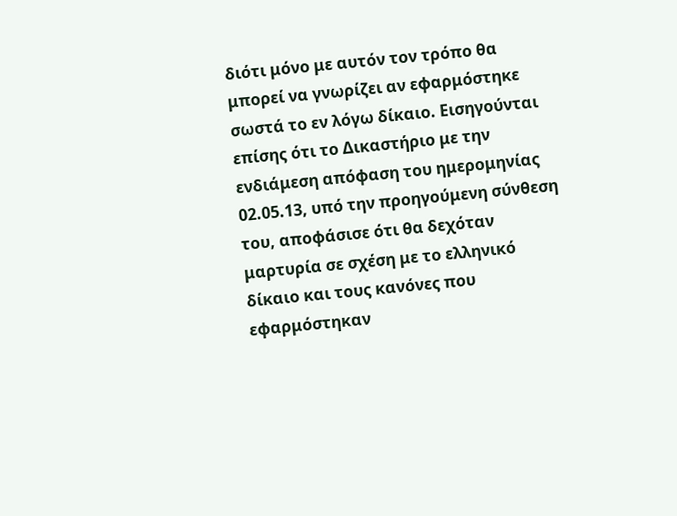διότι μόνο με αυτόν τον τρόπο θα μπορεί να γνωρίζει αν εφαρμόστηκε σωστά το εν λόγω δίκαιο. Εισηγούνται επίσης ότι το Δικαστήριο με την ενδιάμεση απόφαση του ημερομηνίας 02.05.13, υπό την προηγούμενη σύνθεση του, αποφάσισε ότι θα δεχόταν μαρτυρία σε σχέση με το ελληνικό δίκαιο και τους κανόνες που εφαρμόστηκαν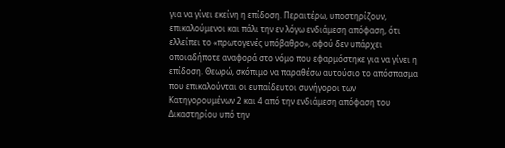για να γίνει εκείνη η επίδοση. Περαιτέρω, υποστηρίζουν, επικαλούμενοι και πάλι την εν λόγω ενδιάμεση απόφαση, ότι ελλείπει το «πρωτογενές υπόβαθρο», αφού δεν υπάρχει οποιαδήποτε αναφορά στο νόμο που εφαρμόστηκε για να γίνει η επίδοση. Θεωρώ, σκόπιμο να παραθέσω αυτούσιο το απόσπασμα που επικαλούνται οι ευπαίδευτοι συνήγοροι των Κατηγορουμένων 2 και 4 από την ενδιάμεση απόφαση του Δικαστηρίου υπό την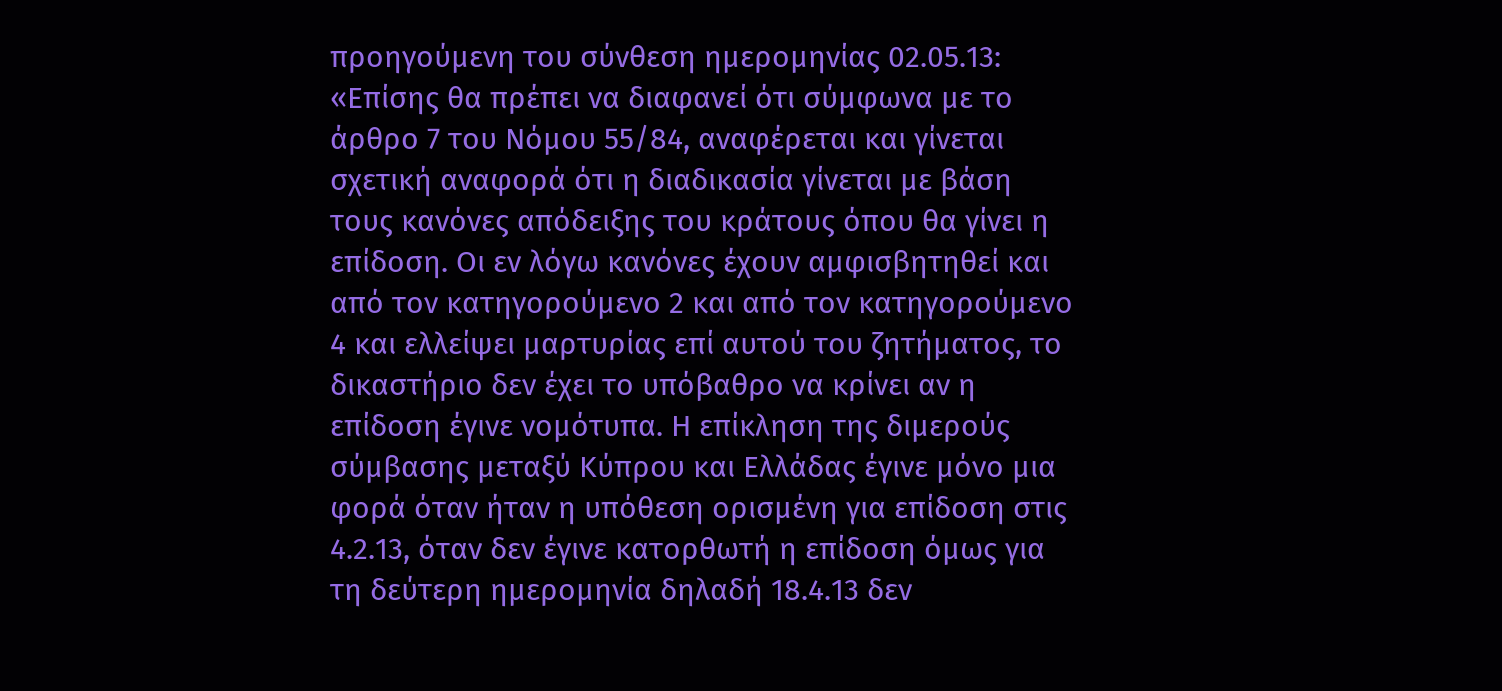προηγούμενη του σύνθεση ημερομηνίας 02.05.13: «Επίσης θα πρέπει να διαφανεί ότι σύμφωνα με το άρθρο 7 του Νόμου 55/84, αναφέρεται και γίνεται σχετική αναφορά ότι η διαδικασία γίνεται με βάση τους κανόνες απόδειξης του κράτους όπου θα γίνει η επίδοση. Οι εν λόγω κανόνες έχουν αμφισβητηθεί και από τον κατηγορούμενο 2 και από τον κατηγορούμενο 4 και ελλείψει μαρτυρίας επί αυτού του ζητήματος, το δικαστήριο δεν έχει το υπόβαθρο να κρίνει αν η επίδοση έγινε νομότυπα. Η επίκληση της διμερούς σύμβασης μεταξύ Κύπρου και Ελλάδας έγινε μόνο μια φορά όταν ήταν η υπόθεση ορισμένη για επίδοση στις 4.2.13, όταν δεν έγινε κατορθωτή η επίδοση όμως για τη δεύτερη ημερομηνία δηλαδή 18.4.13 δεν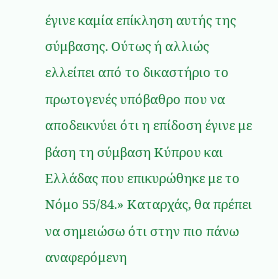έγινε καμία επίκληση αυτής της σύμβασης. Ούτως ή αλλιώς ελλείπει από το δικαστήριο το πρωτογενές υπόβαθρο που να αποδεικνύει ότι η επίδοση έγινε με βάση τη σύμβαση Κύπρου και Ελλάδας που επικυρώθηκε με το Νόμο 55/84.» Καταρχάς, θα πρέπει να σημειώσω ότι στην πιο πάνω αναφερόμενη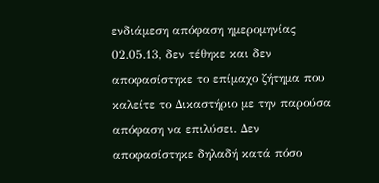ενδιάμεση απόφαση ημερομηνίας 02.05.13, δεν τέθηκε και δεν αποφασίστηκε το επίμαχο ζήτημα που καλείτε το Δικαστήριο με την παρούσα απόφαση να επιλύσει. Δεν αποφασίστηκε δηλαδή κατά πόσο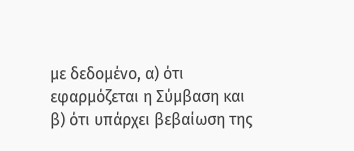με δεδομένο, α) ότι εφαρμόζεται η Σύμβαση και β) ότι υπάρχει βεβαίωση της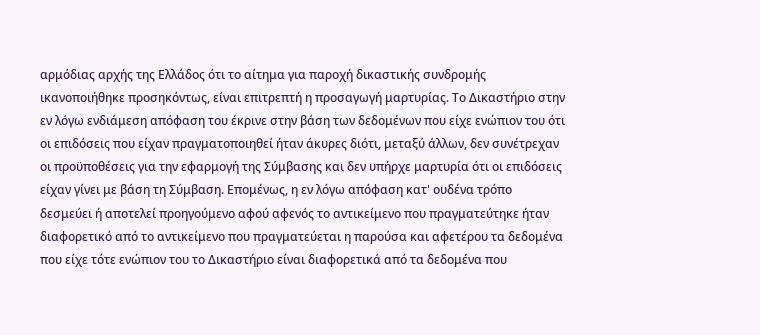αρμόδιας αρχής της Ελλάδος ότι το αίτημα για παροχή δικαστικής συνδρομής ικανοποιήθηκε προσηκόντως, είναι επιτρεπτή η προσαγωγή μαρτυρίας. Το Δικαστήριο στην εν λόγω ενδιάμεση απόφαση του έκρινε στην βάση των δεδομένων που είχε ενώπιον του ότι οι επιδόσεις που είχαν πραγματοποιηθεί ήταν άκυρες διότι, μεταξύ άλλων, δεν συνέτρεχαν οι προϋποθέσεις για την εφαρμογή της Σύμβασης και δεν υπήρχε μαρτυρία ότι οι επιδόσεις είχαν γίνει με βάση τη Σύμβαση. Επομένως, η εν λόγω απόφαση κατ' ουδένα τρόπο δεσμεύει ή αποτελεί προηγούμενο αφού αφενός το αντικείμενο που πραγματεύτηκε ήταν διαφορετικό από το αντικείμενο που πραγματεύεται η παρούσα και αφετέρου τα δεδομένα που είχε τότε ενώπιον του το Δικαστήριο είναι διαφορετικά από τα δεδομένα που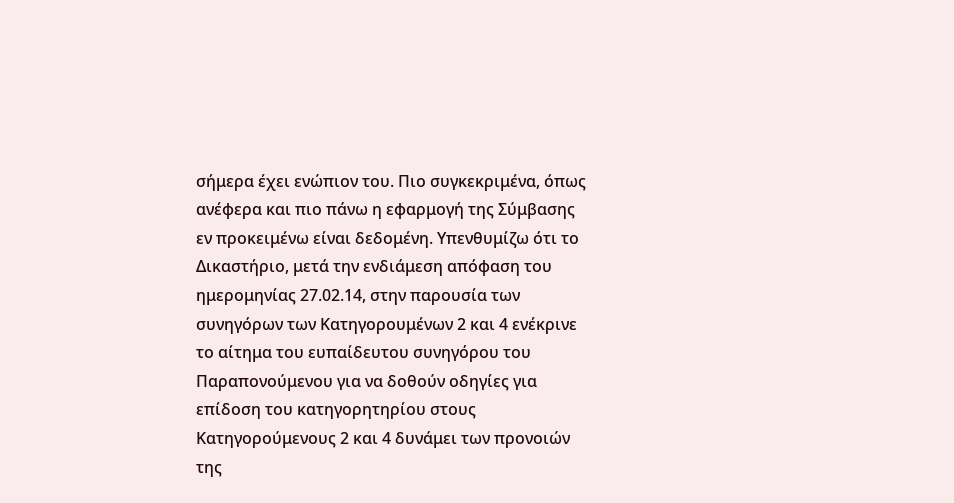σήμερα έχει ενώπιον του. Πιο συγκεκριμένα, όπως ανέφερα και πιο πάνω η εφαρμογή της Σύμβασης εν προκειμένω είναι δεδομένη. Υπενθυμίζω ότι το Δικαστήριο, μετά την ενδιάμεση απόφαση του ημερομηνίας 27.02.14, στην παρουσία των συνηγόρων των Κατηγορουμένων 2 και 4 ενέκρινε το αίτημα του ευπαίδευτου συνηγόρου του Παραπονούμενου για να δοθούν οδηγίες για επίδοση του κατηγορητηρίου στους Κατηγορούμενους 2 και 4 δυνάμει των προνοιών της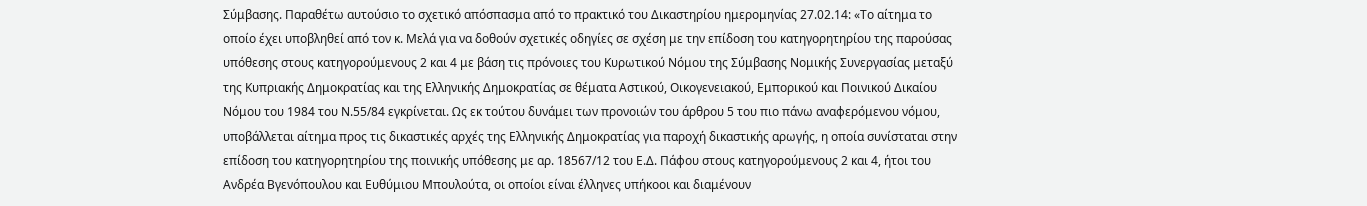Σύμβασης. Παραθέτω αυτούσιο το σχετικό απόσπασμα από το πρακτικό του Δικαστηρίου ημερομηνίας 27.02.14: «Το αίτημα το οποίο έχει υποβληθεί από τον κ. Μελά για να δοθούν σχετικές οδηγίες σε σχέση με την επίδοση του κατηγορητηρίου της παρούσας υπόθεσης στους κατηγορούμενους 2 και 4 με βάση τις πρόνοιες του Κυρωτικού Νόμου της Σύμβασης Νομικής Συνεργασίας μεταξύ της Κυπριακής Δημοκρατίας και της Ελληνικής Δημοκρατίας σε θέματα Αστικού, Οικογενειακού, Εμπορικού και Ποινικού Δικαίου Νόμου του 1984 του Ν.55/84 εγκρίνεται. Ως εκ τούτου δυνάμει των προνοιών του άρθρου 5 του πιο πάνω αναφερόμενου νόμου, υποβάλλεται αίτημα προς τις δικαστικές αρχές της Ελληνικής Δημοκρατίας για παροχή δικαστικής αρωγής, η οποία συνίσταται στην επίδοση του κατηγορητηρίου της ποινικής υπόθεσης με αρ. 18567/12 του Ε.Δ. Πάφου στους κατηγορούμενους 2 και 4, ήτοι του Ανδρέα Βγενόπουλου και Ευθύμιου Μπουλούτα, οι οποίοι είναι έλληνες υπήκοοι και διαμένουν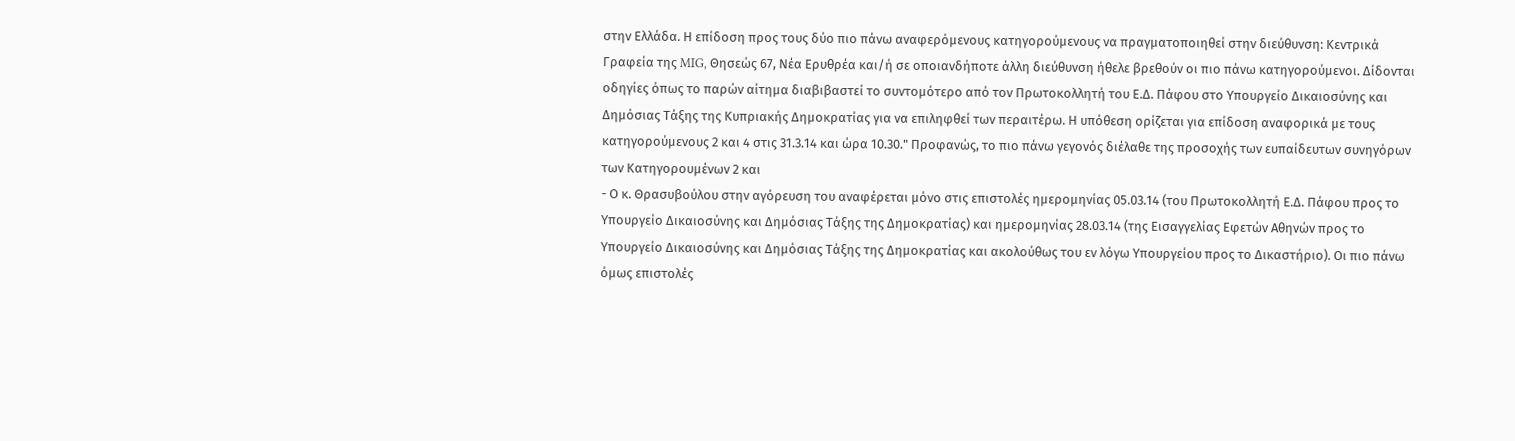στην Ελλάδα. Η επίδοση προς τους δύο πιο πάνω αναφερόμενους κατηγορούμενους να πραγματοποιηθεί στην διεύθυνση: Κεντρικά Γραφεία της MIG, Θησεώς 67, Νέα Ερυθρέα και/ή σε οποιανδήποτε άλλη διεύθυνση ήθελε βρεθούν οι πιο πάνω κατηγορούμενοι. Δίδονται οδηγίες όπως το παρών αίτημα διαβιβαστεί το συντομότερο από τον Πρωτοκολλητή του Ε.Δ. Πάφου στο Υπουργείο Δικαιοσύνης και Δημόσιας Τάξης της Κυπριακής Δημοκρατίας για να επιληφθεί των περαιτέρω. Η υπόθεση ορίζεται για επίδοση αναφορικά με τους κατηγορούμενους 2 και 4 στις 31.3.14 και ώρα 10.30." Προφανώς, το πιο πάνω γεγονός διέλαθε της προσοχής των ευπαίδευτων συνηγόρων των Κατηγορουμένων 2 και
- Ο κ. Θρασυβούλου στην αγόρευση του αναφέρεται μόνο στις επιστολές ημερομηνίας 05.03.14 (του Πρωτοκολλητή Ε.Δ. Πάφου προς το Υπουργείο Δικαιοσύνης και Δημόσιας Τάξης της Δημοκρατίας) και ημερομηνίας 28.03.14 (της Εισαγγελίας Εφετών Αθηνών προς το Υπουργείο Δικαιοσύνης και Δημόσιας Τάξης της Δημοκρατίας και ακολούθως του εν λόγω Υπουργείου προς το Δικαστήριο). Οι πιο πάνω όμως επιστολές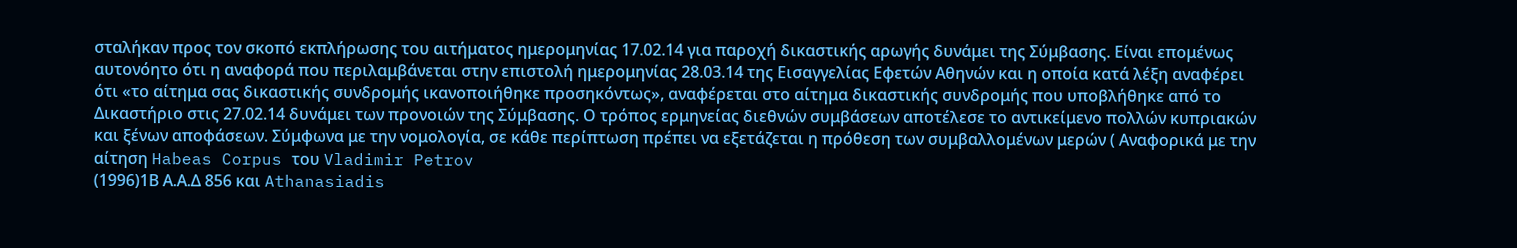σταλήκαν προς τον σκοπό εκπλήρωσης του αιτήματος ημερομηνίας 17.02.14 για παροχή δικαστικής αρωγής δυνάμει της Σύμβασης. Είναι επομένως αυτονόητο ότι η αναφορά που περιλαμβάνεται στην επιστολή ημερομηνίας 28.03.14 της Εισαγγελίας Εφετών Αθηνών και η οποία κατά λέξη αναφέρει ότι «το αίτημα σας δικαστικής συνδρομής ικανοποιήθηκε προσηκόντως», αναφέρεται στο αίτημα δικαστικής συνδρομής που υποβλήθηκε από το Δικαστήριο στις 27.02.14 δυνάμει των προνοιών της Σύμβασης. Ο τρόπος ερμηνείας διεθνών συμβάσεων αποτέλεσε το αντικείμενο πολλών κυπριακών και ξένων αποφάσεων. Σύμφωνα με την νομολογία, σε κάθε περίπτωση πρέπει να εξετάζεται η πρόθεση των συμβαλλομένων μερών ( Αναφορικά με την αίτηση Habeas Corpus του Vladimir Petrov
(1996)1Β Α.Α.Δ 856 και Athanasiadis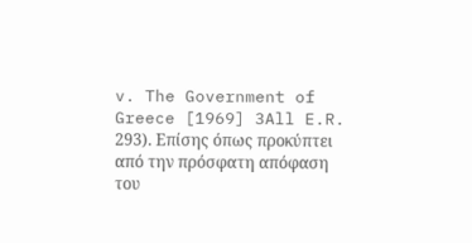v. The Government of Greece [1969] 3All E.R. 293). Επίσης όπως προκύπτει από την πρόσφατη απόφαση του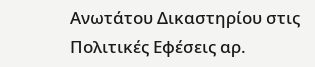Ανωτάτου Δικαστηρίου στις Πολιτικές Εφέσεις αρ.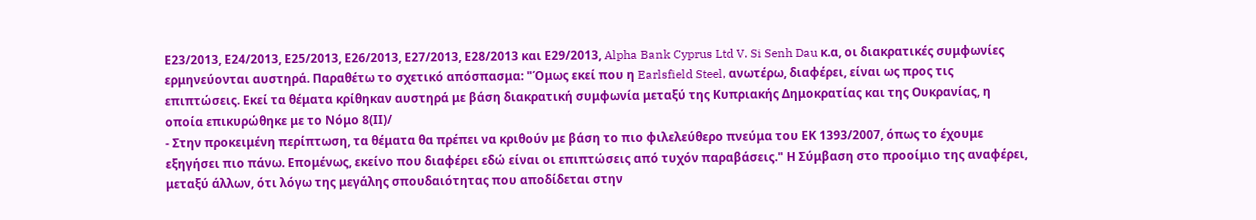Ε23/2013, Ε24/2013, Ε25/2013, Ε26/2013, Ε27/2013, Ε28/2013 και Ε29/2013, Alpha Bank Cyprus Ltd V. Si Senh Dau κ.α, οι διακρατικές συμφωνίες ερμηνεύονται αυστηρά. Παραθέτω το σχετικό απόσπασμα: "Όμως εκεί που η Earlsfield Steel, ανωτέρω, διαφέρει, είναι ως προς τις επιπτώσεις. Εκεί τα θέματα κρίθηκαν αυστηρά με βάση διακρατική συμφωνία μεταξύ της Κυπριακής Δημοκρατίας και της Ουκρανίας, η οποία επικυρώθηκε με το Νόμο 8(ΙΙ)/
- Στην προκειμένη περίπτωση, τα θέματα θα πρέπει να κριθούν με βάση το πιο φιλελεύθερο πνεύμα του ΕΚ 1393/2007, όπως το έχουμε εξηγήσει πιο πάνω. Επομένως, εκείνο που διαφέρει εδώ είναι οι επιπτώσεις από τυχόν παραβάσεις." Η Σύμβαση στο προοίμιο της αναφέρει, μεταξύ άλλων, ότι λόγω της μεγάλης σπουδαιότητας που αποδίδεται στην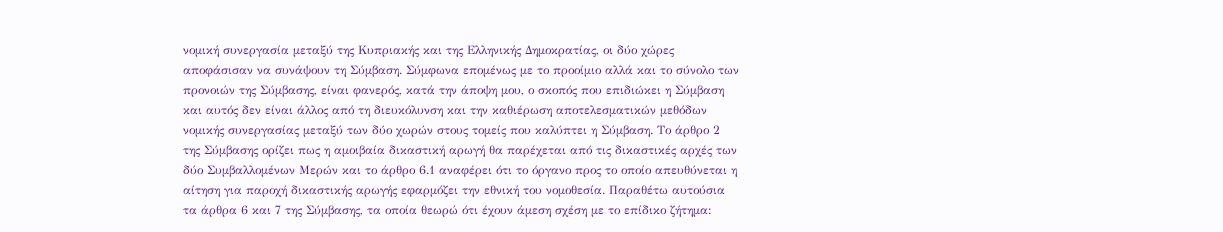νομική συνεργασία μεταξύ της Κυπριακής και της Ελληνικής Δημοκρατίας, οι δύο χώρες αποφάσισαν να συνάψουν τη Σύμβαση. Σύμφωνα επομένως με το προοίμιο αλλά και το σύνολο των προνοιών της Σύμβασης, είναι φανερός, κατά την άποψη μου, ο σκοπός που επιδιώκει η Σύμβαση και αυτός δεν είναι άλλος από τη διευκόλυνση και την καθιέρωση αποτελεσματικών μεθόδων νομικής συνεργασίας μεταξύ των δύο χωρών στους τομείς που καλύπτει η Σύμβαση. Το άρθρο 2 της Σύμβασης ορίζει πως η αμοιβαία δικαστική αρωγή θα παρέχεται από τις δικαστικές αρχές των δύο Συμβαλλομένων Μερών και το άρθρο 6.1 αναφέρει ότι το όργανο προς το οποίο απευθύνεται η αίτηση για παροχή δικαστικής αρωγής εφαρμόζει την εθνική του νομοθεσία. Παραθέτω αυτούσια τα άρθρα 6 και 7 της Σύμβασης, τα οποία θεωρώ ότι έχουν άμεση σχέση με το επίδικο ζήτημα: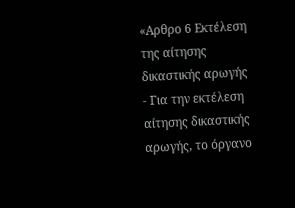«Αρθρο 6 Εκτέλεση της αίτησης δικαστικής αρωγής
- Για την εκτέλεση αίτησης δικαστικής αρωγής, το όργανο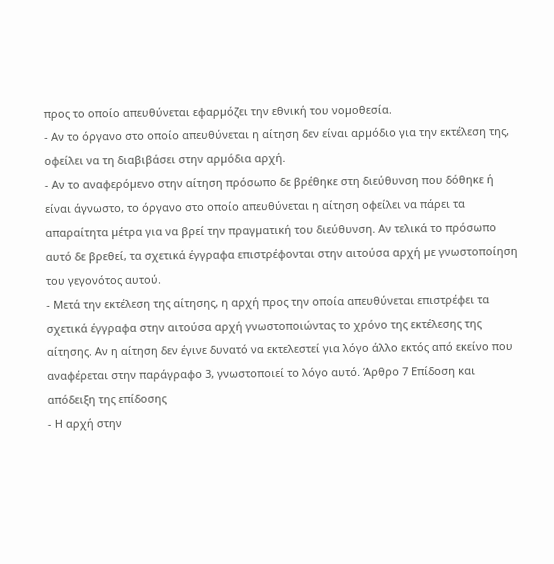προς το οποίο απευθύνεται εφαρµόζει την εθνική του νοµοθεσία.
- Αν το όργανο στο οποίο απευθύνεται η αίτηση δεν είναι αρµόδιο για την εκτέλεση της, οφείλει να τη διαβιβάσει στην αρµόδια αρχή.
- Αν το αναφερόµενο στην αίτηση πρόσωπο δε βρέθηκε στη διεύθυνση που δόθηκε ή είναι άγνωστο, το όργανο στο οποίο απευθύνεται η αίτηση οφείλει να πάρει τα απαραίτητα µέτρα για να βρεί την πραγµατική του διεύθυνση. Αν τελικά το πρόσωπο αυτό δε βρεθεί, τα σχετικά έγγραφα επιστρέφονται στην αιτούσα αρχή µε γνωστοποίηση του γεγονότος αυτού.
- Μετά την εκτέλεση της αίτησης, η αρχή προς την οποία απευθύνεται επιστρέφει τα σχετικά έγγραφα στην αιτούσα αρχή γνωστοποιώντας το χρόνο της εκτέλεσης της αίτησης. Αν η αίτηση δεν έγινε δυνατό να εκτελεστεί για λόγο άλλο εκτός από εκείνο που αναφέρεται στην παράγραφο 3, γνωστοποιεί το λόγο αυτό. Άρθρο 7 Επίδοση και απόδειξη της επίδοσης
- Η αρχή στην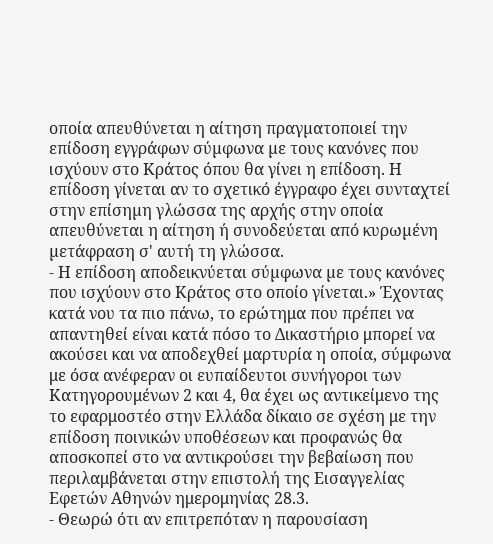οποία απευθύνεται η αίτηση πραγµατοποιεί την επίδοση εγγράφων σύµφωνα µε τους κανόνες που ισχύουν στο Κράτος όπου θα γίνει η επίδοση. Η επίδοση γίνεται αν το σχετικό έγγραφο έχει συνταχτεί στην επίσηµη γλώσσα της αρχής στην οποία απευθύνεται η αίτηση ή συνοδεύεται από κυρωµένη µετάφραση σ' αυτή τη γλώσσα.
- Η επίδοση αποδεικνύεται σύµφωνα µε τους κανόνες που ισχύουν στο Κράτος στο οποίο γίνεται.» Έχοντας κατά νου τα πιο πάνω, το ερώτημα που πρέπει να απαντηθεί είναι κατά πόσο το Δικαστήριο μπορεί να ακούσει και να αποδεχθεί μαρτυρία η οποία, σύμφωνα με όσα ανέφεραν οι ευπαίδευτοι συνήγοροι των Κατηγορουμένων 2 και 4, θα έχει ως αντικείμενο της το εφαρμοστέο στην Ελλάδα δίκαιο σε σχέση με την επίδοση ποινικών υποθέσεων και προφανώς θα αποσκοπεί στο να αντικρούσει την βεβαίωση που περιλαμβάνεται στην επιστολή της Εισαγγελίας Εφετών Αθηνών ημερομηνίας 28.3.
- Θεωρώ ότι αν επιτρεπόταν η παρουσίαση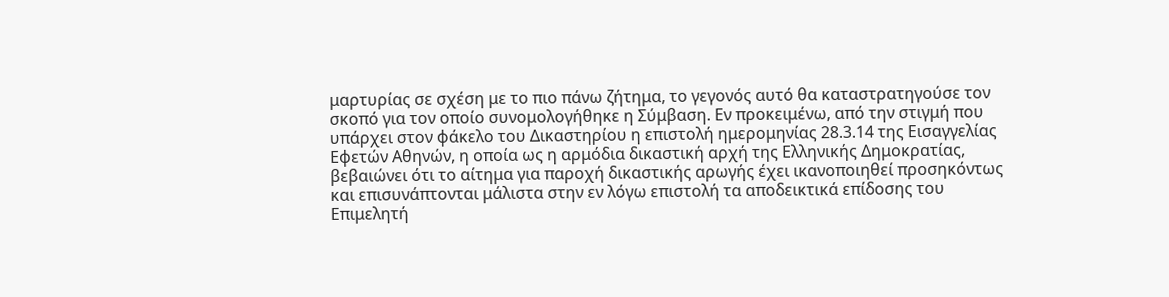μαρτυρίας σε σχέση με το πιο πάνω ζήτημα, το γεγονός αυτό θα καταστρατηγούσε τον σκοπό για τον οποίο συνομολογήθηκε η Σύμβαση. Εν προκειμένω, από την στιγμή που υπάρχει στον φάκελο του Δικαστηρίου η επιστολή ημερομηνίας 28.3.14 της Εισαγγελίας Εφετών Αθηνών, η οποία ως η αρμόδια δικαστική αρχή της Ελληνικής Δημοκρατίας, βεβαιώνει ότι το αίτημα για παροχή δικαστικής αρωγής έχει ικανοποιηθεί προσηκόντως και επισυνάπτονται μάλιστα στην εν λόγω επιστολή τα αποδεικτικά επίδοσης του Επιμελητή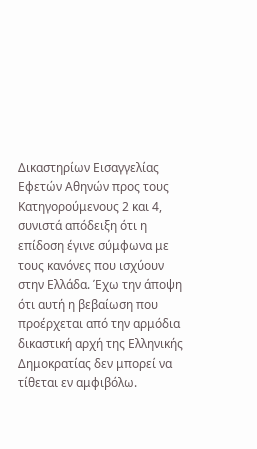Δικαστηρίων Εισαγγελίας Εφετών Αθηνών προς τους Κατηγορούμενους 2 και 4, συνιστά απόδειξη ότι η επίδοση έγινε σύμφωνα με τους κανόνες που ισχύουν στην Ελλάδα. Έχω την άποψη ότι αυτή η βεβαίωση που προέρχεται από την αρμόδια δικαστική αρχή της Ελληνικής Δημοκρατίας δεν μπορεί να τίθεται εν αμφιβόλω.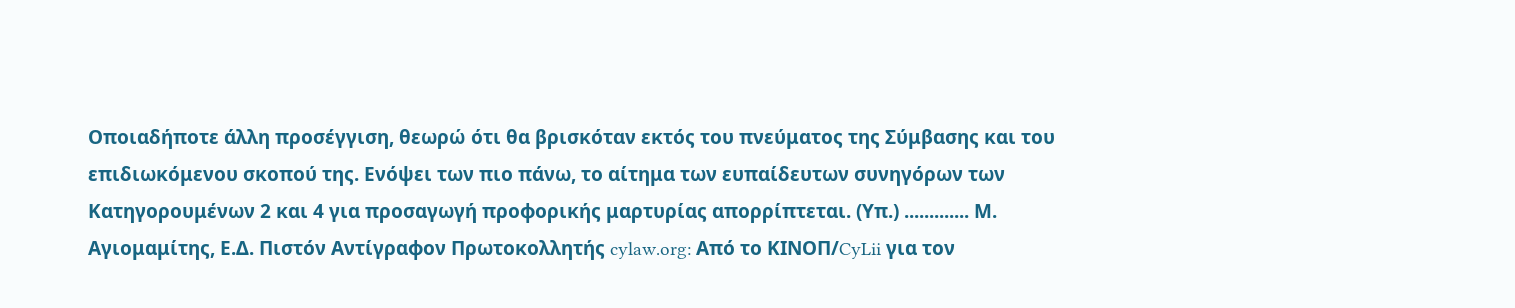Οποιαδήποτε άλλη προσέγγιση, θεωρώ ότι θα βρισκόταν εκτός του πνεύματος της Σύμβασης και του επιδιωκόμενου σκοπού της. Ενόψει των πιο πάνω, το αίτημα των ευπαίδευτων συνηγόρων των Κατηγορουμένων 2 και 4 για προσαγωγή προφορικής μαρτυρίας απορρίπτεται. (Υπ.) ............. Μ. Αγιομαμίτης, Ε.Δ. Πιστόν Αντίγραφον Πρωτοκολλητής cylaw.org: Από το ΚΙΝOΠ/CyLii για τον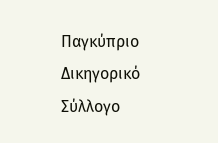Παγκύπριο Δικηγορικό Σύλλογο